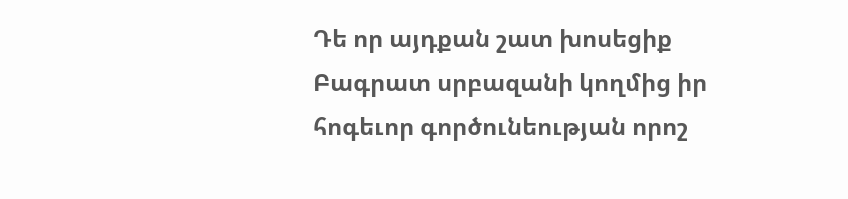Դե որ այդքան շատ խոսեցիք Բագրատ սրբազանի կողմից իր հոգեւոր գործունեության որոշ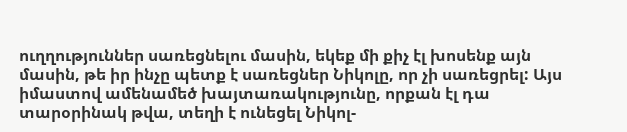ուղղություններ սառեցնելու մասին, եկեք մի քիչ էլ խոսենք այն մասին, թե իր ինչը պետք է սառեցներ Նիկոլը, որ չի սառեցրել: Այս իմաստով ամենամեծ խայտառակությունը, որքան էլ դա տարօրինակ թվա, տեղի է ունեցել Նիկոլ-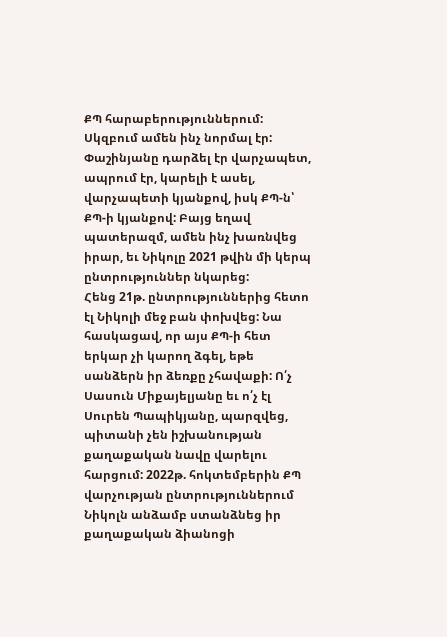ՔՊ հարաբերություններում: Սկզբում ամեն ինչ նորմալ էր: Փաշինյանը դարձել էր վարչապետ, ապրում էր, կարելի է ասել, վարչապետի կյանքով, իսկ ՔՊ-ն՝ ՔՊ-ի կյանքով: Բայց եղավ պատերազմ, ամեն ինչ խառնվեց իրար, եւ Նիկոլը 2021 թվին մի կերպ ընտրություններ նկարեց:
Հենց 21թ. ընտրություններից հետո էլ Նիկոլի մեջ բան փոխվեց: Նա հասկացավ, որ այս ՔՊ-ի հետ երկար չի կարող ձգել, եթե սանձերն իր ձեռքը չհավաքի: Ո՛չ Սասուն Միքայելյանը եւ ո՛չ էլ Սուրեն Պապիկյանը, պարզվեց, պիտանի չեն իշխանության քաղաքական նավը վարելու հարցում: 2022թ. հոկտեմբերին ՔՊ վարչության ընտրություններում Նիկոլն անձամբ ստանձնեց իր քաղաքական ձիանոցի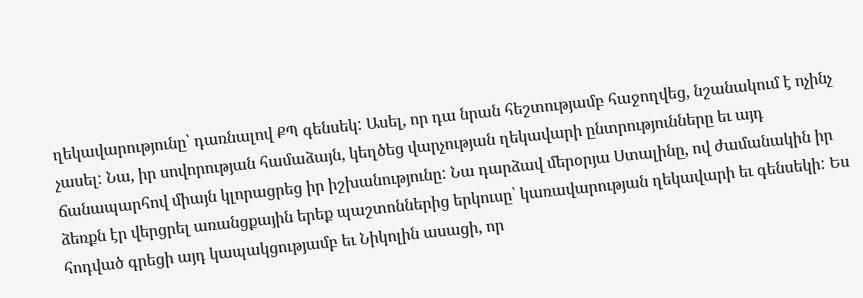ղեկավարությունը՝ դառնալով ՔՊ գենսեկ: Ասել, որ դա նրան հեշտությամբ հաջողվեց, նշանակում է ոչինչ չասել: Նա, իր սովորության համաձայն, կեղծեց վարչության ղեկավարի ընտրությունները եւ այդ ճանապարհով միայն կլորացրեց իր իշխանությունը: Նա դարձավ մերօրյա Ստալինը, ով ժամանակին իր ձեռքն էր վերցրել առանցքային երեք պաշտոններից երկուսը՝ կառավարության ղեկավարի եւ գենսեկի: Ես հոդված գրեցի այդ կապակցությամբ եւ Նիկոլին ասացի, որ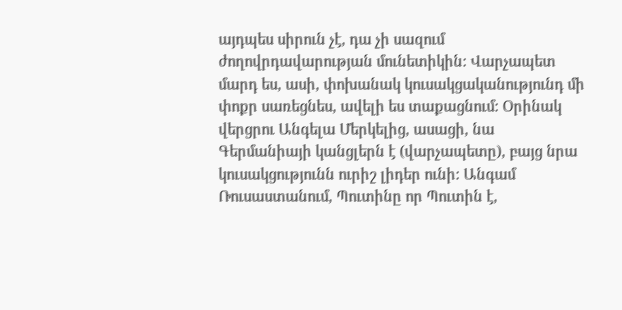այդպես սիրուն չէ, դա չի սազում ժողովրդավարության մունետիկին: Վարչապետ մարդ ես, ասի, փոխանակ կուսակցականությունդ մի փոքր սառեցնես, ավելի ես տաքացնում: Օրինակ վերցրու Անգելա Մերկելից, ասացի, նա Գերմանիայի կանցլերն է (վարչապետը), բայց նրա կուսակցությունն ուրիշ լիդեր ունի: Անգամ Ռուսաստանում, Պուտինը որ Պուտին է,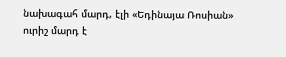նախագահ մարդ, էլի «Եդինայա Ռոսիան» ուրիշ մարդ է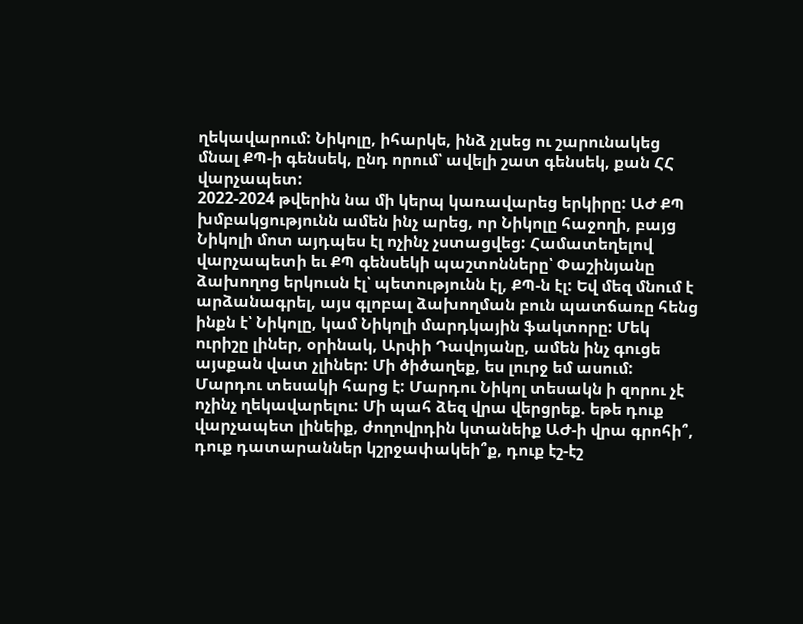ղեկավարում: Նիկոլը, իհարկե, ինձ չլսեց ու շարունակեց մնալ ՔՊ-ի գենսեկ, ընդ որում՝ ավելի շատ գենսեկ, քան ՀՀ վարչապետ:
2022-2024 թվերին նա մի կերպ կառավարեց երկիրը: ԱԺ ՔՊ խմբակցությունն ամեն ինչ արեց, որ Նիկոլը հաջողի, բայց Նիկոլի մոտ այդպես էլ ոչինչ չստացվեց: Համատեղելով վարչապետի եւ ՔՊ գենսեկի պաշտոնները՝ Փաշինյանը ձախողոց երկուսն էլ՝ պետությունն էլ, ՔՊ-ն էլ: Եվ մեզ մնում է արձանագրել, այս գլոբալ ձախողման բուն պատճառը հենց ինքն է՝ Նիկոլը, կամ Նիկոլի մարդկային ֆակտորը: Մեկ ուրիշը լիներ, օրինակ, Արփի Դավոյանը, ամեն ինչ գուցե այսքան վատ չլիներ: Մի ծիծաղեք, ես լուրջ եմ ասում: Մարդու տեսակի հարց է: Մարդու Նիկոլ տեսակն ի զորու չէ ոչինչ ղեկավարելու: Մի պահ ձեզ վրա վերցրեք. եթե դուք վարչապետ լինեիք, ժողովրդին կտանեիք ԱԺ-ի վրա գրոհի՞, դուք դատարաններ կշրջափակեի՞ք, դուք էշ-էշ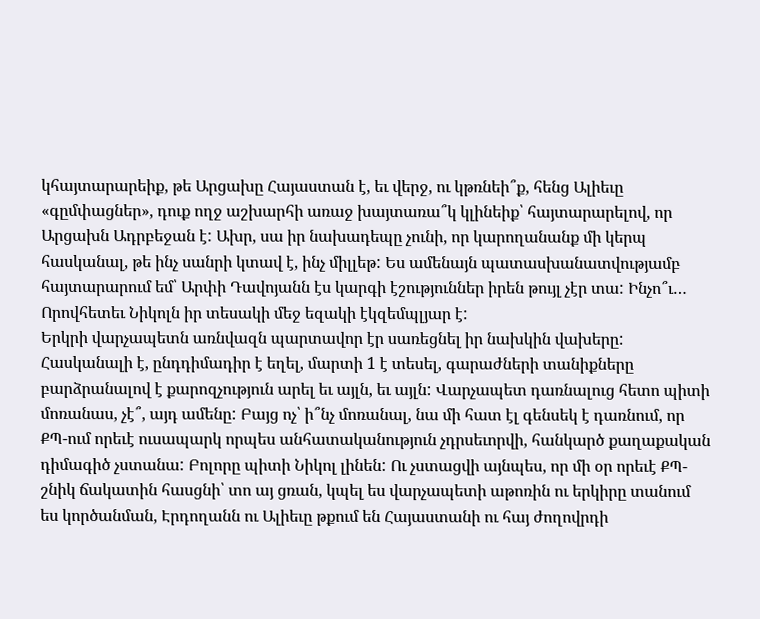կհայտարարեիք, թե Արցախը Հայաստան է, եւ վերջ, ու կթռնեի՞ք, հենց Ալիեւը «գըմփացներ», դուք ողջ աշխարհի առաջ խայտառա՞կ կլինեիք՝ հայտարարելով, որ Արցախն Ադրբեջան է: Ախր, սա իր նախադեպը չունի, որ կարողանանք մի կերպ հասկանալ, թե ինչ սանրի կտավ է, ինչ միլլեթ: Ես ամենայն պատասխանատվությամբ հայտարարում եմ՝ Արփի Դավոյանն էս կարգի էշություններ իրեն թույլ չէր տա: Ինչո՞ւ… Որովհետեւ Նիկոլն իր տեսակի մեջ եզակի էկզեմպլյար է:
Երկրի վարչապետն առնվազն պարտավոր էր սառեցնել իր նախկին վախերը: Հասկանալի է, ընդդիմադիր է եղել, մարտի 1 է տեսել, գարաժների տանիքները բարձրանալով է քարոզչություն արել եւ այլն, եւ այլն: Վարչապետ դառնալուց հետո պիտի մոռանաս, չէ՞, այդ ամենը: Բայց ոչ՝ ի՞նչ մոռանալ, նա մի հատ էլ գենսեկ է դառնում, որ ՔՊ-ում որեւէ ուսապարկ որպես անհատականություն չդրսեւորվի, հանկարծ քաղաքական դիմագիծ չստանա: Բոլորը պիտի Նիկոլ լինեն: Ու չստացվի այնպես, որ մի օր որեւէ ՔՊ-շնիկ ճակատին հասցնի՝ տո այ ցռան, կպել ես վարչապետի աթոռին ու երկիրը տանում ես կործանման, Էրդողանն ու Ալիեւը թքում են Հայաստանի ու հայ ժողովրդի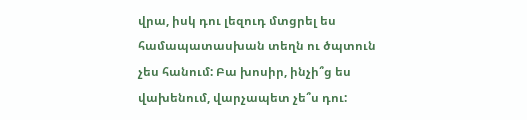վրա, իսկ դու լեզուդ մտցրել ես համապատասխան տեղն ու ծպտուն չես հանում: Բա խոսիր, ինչի՞ց ես վախենում, վարչապետ չե՞ս դու: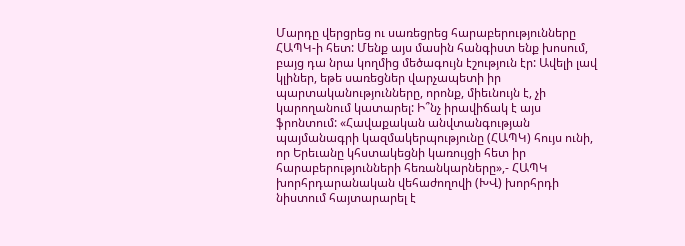Մարդը վերցրեց ու սառեցրեց հարաբերությունները ՀԱՊԿ-ի հետ: Մենք այս մասին հանգիստ ենք խոսում, բայց դա նրա կողմից մեծագույն էշություն էր: Ավելի լավ կլիներ, եթե սառեցներ վարչապետի իր պարտականությունները, որոնք, միեւնույն է, չի կարողանում կատարել: Ի՞նչ իրավիճակ է այս ֆրոնտում: «Հավաքական անվտանգության պայմանագրի կազմակերպությունը (ՀԱՊԿ) հույս ունի, որ Երեւանը կհստակեցնի կառույցի հետ իր հարաբերությունների հեռանկարները»,- ՀԱՊԿ խորհրդարանական վեհաժողովի (ԽՎ) խորհրդի նիստում հայտարարել է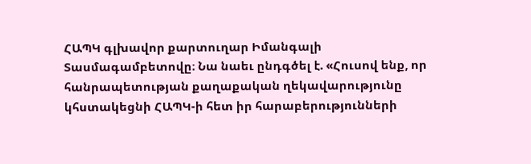ՀԱՊԿ գլխավոր քարտուղար Իմանգալի Տասմագամբետովը։ Նա նաեւ ընդգծել է. «Հուսով ենք, որ հանրապետության քաղաքական ղեկավարությունը կհստակեցնի ՀԱՊԿ-ի հետ իր հարաբերությունների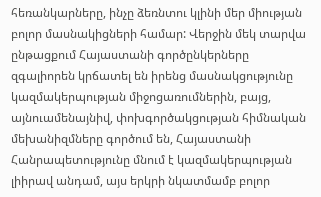հեռանկարները, ինչը ձեռնտու կլինի մեր միության բոլոր մասնակիցների համար: Վերջին մեկ տարվա ընթացքում Հայաստանի գործընկերները զգալիորեն կրճատել են իրենց մասնակցությունը կազմակերպության միջոցառումներին, բայց, այնուամենայնիվ, փոխգործակցության հիմնական մեխանիզմները գործում են, Հայաստանի Հանրապետությունը մնում է կազմակերպության լիիրավ անդամ, այս երկրի նկատմամբ բոլոր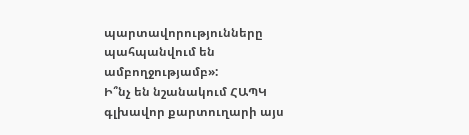պարտավորությունները պահպանվում են ամբողջությամբ»:
Ի՞նչ են նշանակում ՀԱՊԿ գլխավոր քարտուղարի այս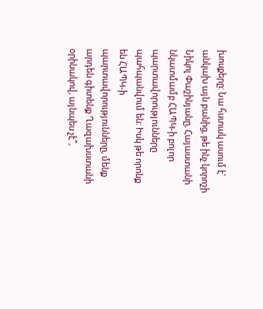խոսքերը: Նա հստակ ասում է՝ անկախ այն բանից, թե ինչ կորոշի Նիկոլ Փաշինյանը, Հայաստանի նկատմամբ ՀԱՊԿ-ի բոլոր պարտավորությունները պահպանվում են: Իսկ թե որոնք են ՀԱՊԿ-ի պարտավորությունները, մենք արդեն գիտենք Ղազախստանի օրինակով, այնպես չէ՞,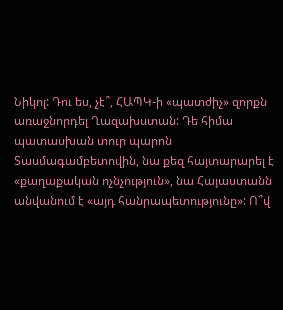Նիկոլ: Դու ես, չէ՞, ՀԱՊԿ-ի «պատժիչ» զորքն առաջնորդել Ղազախստան: Դե հիմա պատասխան տուր պարոն Տասմագամբետովին, նա քեզ հայտարարել է «քաղաքական ոչնչություն», նա Հայաստանն անվանում է «այդ հանրապետությունը»: Ո՞վ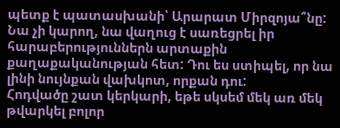պետք է պատասխանի՝ Արարատ Միրզոյա՞նը: Նա չի կարող, նա վաղուց է սառեցրել իր հարաբերություններն արտաքին քաղաքականության հետ: Դու ես ստիպել, որ նա լինի նույնքան վախկոտ, որքան դու:
Հոդվածը շատ կերկարի, եթե սկսեմ մեկ առ մեկ թվարկել բոլոր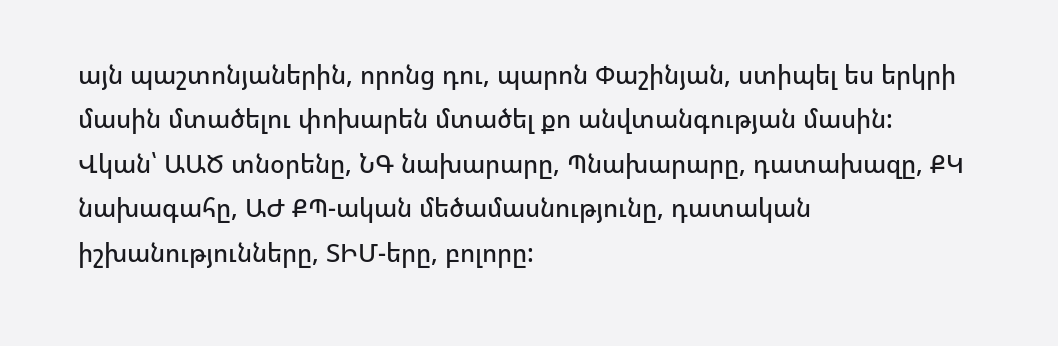այն պաշտոնյաներին, որոնց դու, պարոն Փաշինյան, ստիպել ես երկրի մասին մտածելու փոխարեն մտածել քո անվտանգության մասին: Վկան՝ ԱԱԾ տնօրենը, ՆԳ նախարարը, Պնախարարը, դատախազը, ՔԿ նախագահը, ԱԺ ՔՊ-ական մեծամասնությունը, դատական իշխանությունները, ՏԻՄ-երը, բոլորը: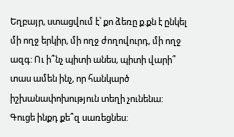Եղբայր, ստացվում է՝ քո ձեռը ք.քն է ընկել մի ողջ երկիր, մի ողջ ժողովուրդ, մի ողջ ազգ: Ու ի՞նչ պիտի անես, պիտի վարի՞ տաս ամեն ինչ, որ հանկարծ իշխանափոխություն տեղի չունենա: Գուցե ինքդ քե՞զ սառեցնես: